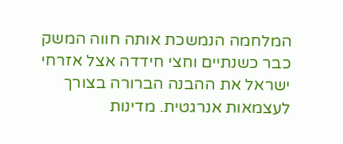המלחמה הנמשכת אותה חווה המשק כבר כשנתיים וחצי חידדה אצל אזרחי ישראל את ההבנה הברורה בצורך לעצמאות אנרגטית. מדינות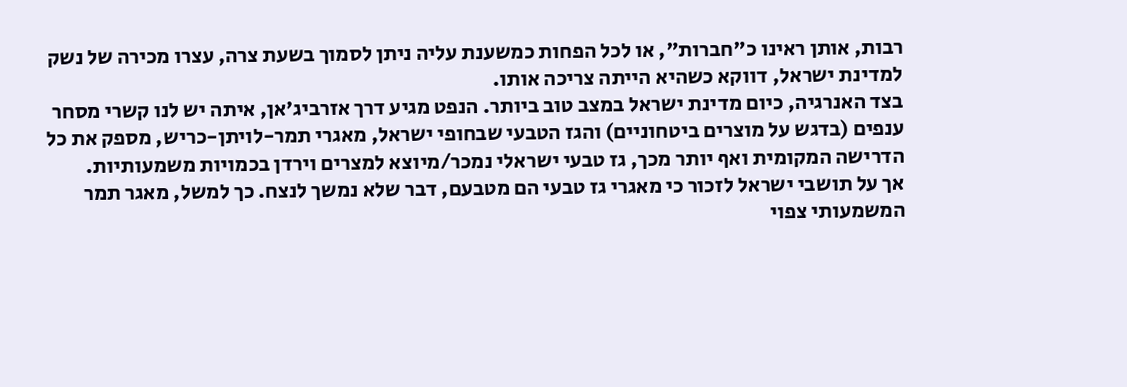רבות, אותן ראינו כ"חברות", או לכל הפחות כמשענת עליה ניתן לסמוך בשעת צרה, עצרו מכירה של נשק למדינת ישראל, דווקא כשהיא הייתה צריכה אותו.
בצד האנרגיה, כיום מדינת ישראל במצב טוב ביותר. הנפט מגיע דרך אזרביג'אן, איתה יש לנו קשרי מסחר ענפים (בדגש על מוצרים ביטחוניים) והגז הטבעי שבחופי ישראל, מאגרי תמר-לויתן-כריש, מספק את כל הדרישה המקומית ואף יותר מכך, גז טבעי ישראלי נמכר/מיוצא למצרים וירדן בכמויות משמעותיות.
אך על תושבי ישראל לזכור כי מאגרי גז טבעי הם מטבעם, דבר שלא נמשך לנצח. כך למשל, מאגר תמר המשמעותי צפוי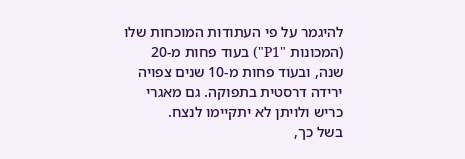להיגמר על פי העתודות המוכחות שלו (המכונות "P1") בעוד פחות מ-20 שנה, ובעוד פחות מ-10 שנים צפויה ירידה דרסטית בתפוקה. גם מאגרי כריש ולויתן לא יתקיימו לנצח.
בשל כך,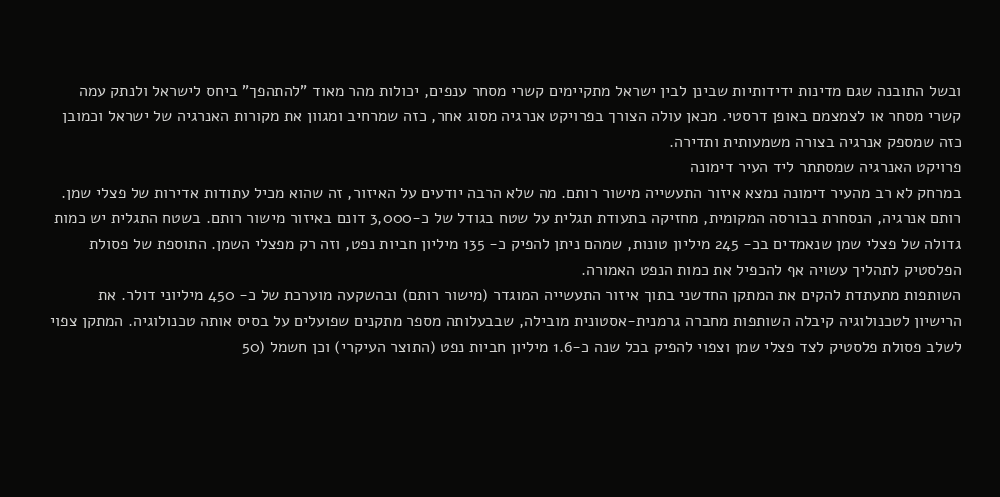ובשל התובנה שגם מדינות ידידותיות שבינן לבין ישראל מתקיימים קשרי מסחר ענפים, יכולות מהר מאוד "להתהפך" ביחס לישראל ולנתק עמה קשרי מסחר או לצמצמם באופן דרסטי. מכאן עולה הצורך בפרויקט אנרגיה מסוג אחר, כזה שמרחיב ומגוון את מקורות האנרגיה של ישראל וכמובן כזה שמספק אנרגיה בצורה משמעותית ותדירה.
פרויקט האנרגיה שמסתתר ליד העיר דימונה
במרחק לא רב מהעיר דימונה נמצא איזור התעשייה מישור רותם. מה שלא הרבה יודעים על האיזור, זה שהוא מכיל עתודות אדירות של פצלי שמן. רותם אנרגיה, הנסחרת בבורסה המקומית, מחזיקה בתעודת תגלית על שטח בגודל של כ-3,000 דונם באיזור מישור רותם. בשטח התגלית יש כמות גדולה של פצלי שמן שנאמדים בכ- 245 מיליון טונות, שמהם ניתן להפיק כ- 135 מיליון חביות נפט, וזה רק מפצלי השמן. התוספת של פסולת הפלסטיק לתהליך עשויה אף להכפיל את כמות הנפט האמורה.
השותפות מתעתדת להקים את המתקן החדשני בתוך איזור התעשייה המוגדר (מישור רותם) ובהשקעה מוערכת של כ- 450 מיליוני דולר. את הרישיון לטכנולוגיה קיבלה השותפות מחברה גרמנית-אסטונית מובילה, שבבעלותה מספר מתקנים שפועלים על בסיס אותה טכנולוגיה. המתקן צפוי לשלב פסולת פלסטיק לצד פצלי שמן וצפוי להפיק בכל שנה כ-1.6 מיליון חביות נפט (התוצר העיקרי) וכן חשמל (50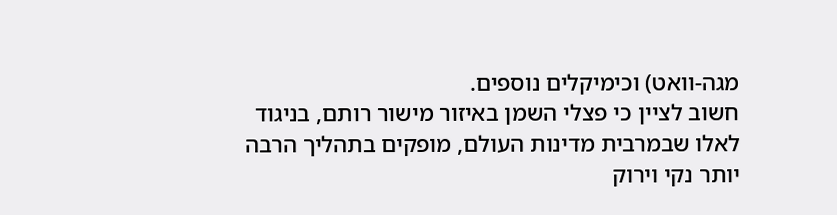מגה-וואט) וכימיקלים נוספים.
חשוב לציין כי פצלי השמן באיזור מישור רותם, בניגוד לאלו שבמרבית מדינות העולם, מופקים בתהליך הרבה יותר נקי וירוק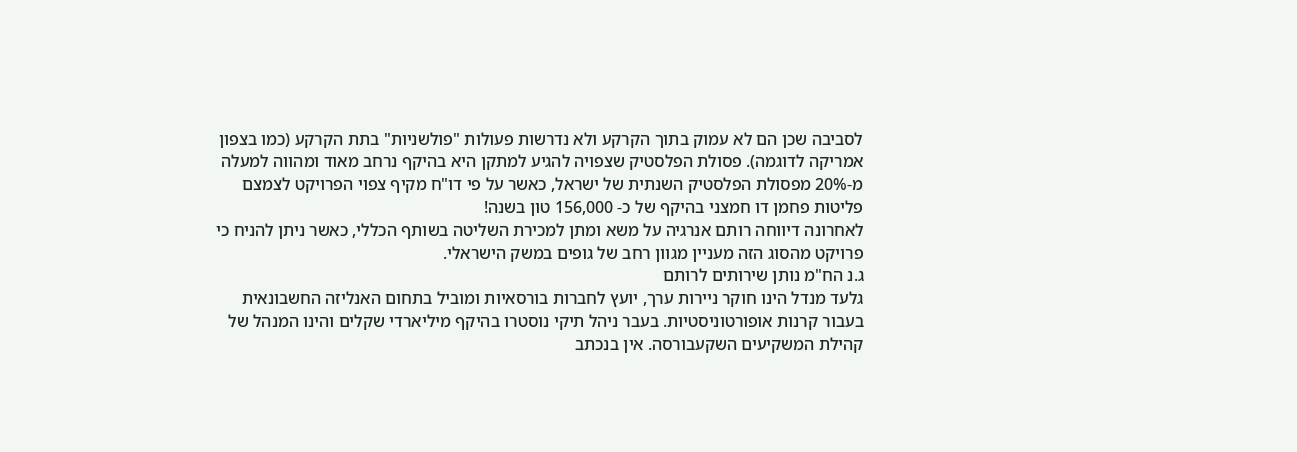לסביבה שכן הם לא עמוק בתוך הקרקע ולא נדרשות פעולות "פולשניות" בתת הקרקע (כמו בצפון אמריקה לדוגמה). פסולת הפלסטיק שצפויה להגיע למתקן היא בהיקף נרחב מאוד ומהווה למעלה מ-20% מפסולת הפלסטיק השנתית של ישראל, כאשר על פי דו"ח מקיף צפוי הפרויקט לצמצם פליטות פחמן דו חמצני בהיקף של כ- 156,000 טון בשנה!
לאחרונה דיווחה רותם אנרגיה על משא ומתן למכירת השליטה בשותף הכללי, כאשר ניתן להניח כי פרויקט מהסוג הזה מעניין מגוון רחב של גופים במשק הישראלי.
ג.נ הח"מ נותן שירותים לרותם
גלעד מנדל הינו חוקר ניירות ערך, יועץ לחברות בורסאיות ומוביל בתחום האנליזה החשבונאית בעבור קרנות אופורטוניסטיות. בעבר ניהל תיקי נוסטרו בהיקף מיליארדי שקלים והינו המנהל של קהילת המשקיעים השקעבורסה. אין בנכתב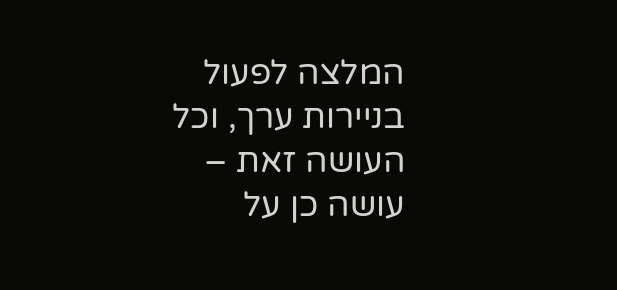המלצה לפעול בניירות ערך, וכל העושה זאת – עושה כן על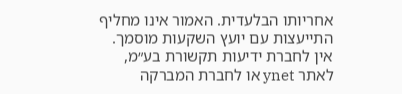אחריותו הבלעדית. האמור אינו מחליף התייעצות עם יועץ השקעות מוסמך.
אין לחברת ידיעות תקשורת בע״מ, לאתר ynet או לחברת המברקה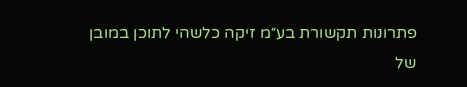פתרונות תקשורת בע״מ זיקה כלשהי לתוכן במובן של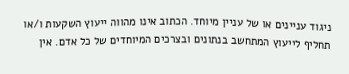ניגוד עניינים או של עניין מיוחד. הכתוב אינו מהווה ייעוץ השקעות ו/או תחליף לייעוץ המתחשב בנתונים ובצרכים המיוחדים של כל אדם. אין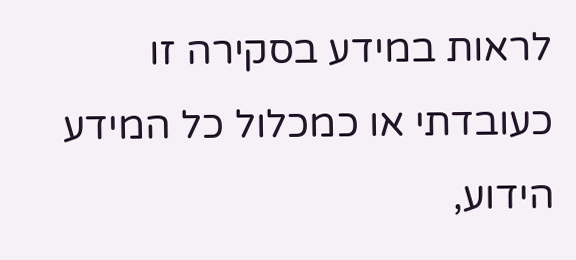לראות במידע בסקירה זו כעובדתי או כמכלול כל המידע הידוע,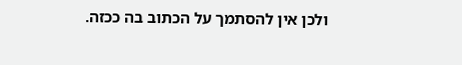ולכן אין להסתמך על הכתוב בה ככזה.